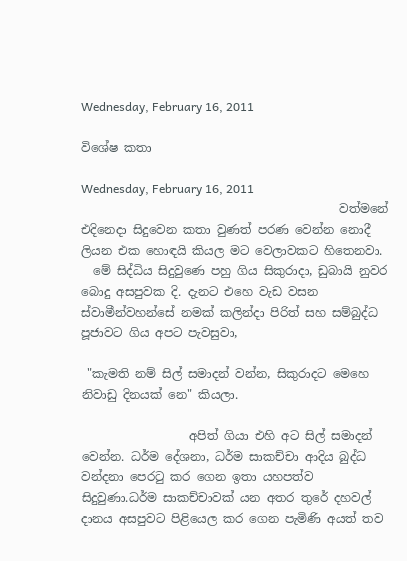Wednesday, February 16, 2011

විශේෂ කතා

Wednesday, February 16, 2011
                                           වත්මනේ එදිනෙදා සිදුවෙන කතා වුණත් පරණ වෙන්න නොදී ලියන එක හොඳයි කියල මට වෙලාවකට හිතෙනවා.
  මේ සිද්ධිය සිදුවුණෙ පහු ගිය සිකුරාදා, ඩුබායි නුවර බොදු අසපුවක දි. දැනට එහෙ වැඩ වසන ස්වාමීන්වහන්සේ නමක් කලින්දා පිරිත් සහ සම්බුද්ධ පූජාවට ගිය අපට පැවසුවා,

 "කැමති නම් සිල් සමාදන් වන්න, සිකුරාදට මෙහෙ නිවාඩු දිනයක් නෙ" කියලා.

                  අපිත් ගියා එහි අට සිල් සමාදන් වෙන්න. ධර්ම දේශනා, ධර්ම සාකච්චා ආදිය බුද්ධ වන්දනා පෙරටු කර ගෙන ඉතා යහපත්ව සිදුවුණා.ධර්ම සාකච්චාවක් යන අතර තුරේ දහවල් දානය අසපුවට පිළියෙල කර ගෙන පැමිණි අයත් තව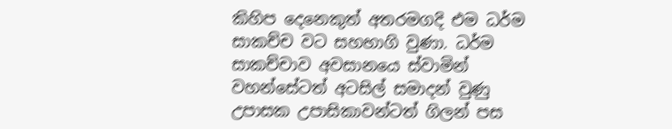කිහිප දෙනෙකුත් අතරමගදි එම ධර්ම සාකච්ච වට සහභාගි වුණා. ධර්ම සාකච්චාව අවසානයෙ ස්වාමින් වහන්සේටත් අටසිල් සමාදන් වුණු උපාසක උපාසිකාවන්ටත් ගිලන් පස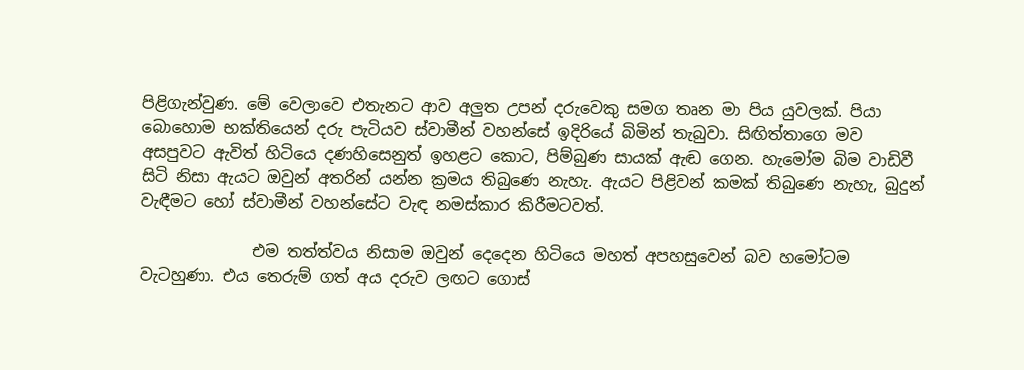පිළිගැන්වුණ. මේ වෙලාවෙ එතැනට ආව අලුත උපන් දරුවෙකු සමග තෘන මා පිය යුවලක්. පියා බොහොම භක්තියෙන් දරු පැටියව ස්වාමීන් වහන්සේ ඉදිරියේ බිමින් තැබුවා. සිඟිත්තාගෙ මව අසපුවට ඇවිත් හිටියෙ දණහිසෙනුත් ඉහළට කොට, පිම්බුණ සායක් ඇඬ ගෙන. හැමෝම බිම වාඩිවී සිටි නිසා ඇයට ඔවුන් අතරින් යන්න ක්‍රමය තිබුණෙ නැහැ. ඇයට පිළිවන් කමක් තිබුණෙ නැහැ, බුදුන් වැඳීමට හෝ ස්වාමීන් වහන්සේට වැඳ නමස්කාර කිරීමටවත්.

              එම තත්ත්වය නිසාම ඔවුන් දෙදෙන හිටියෙ මහත් අපහසුවෙන් බව හමෝටම වැටහුණා. එය තෙරුම් ගත් අය දරුව ලඟට ගොස්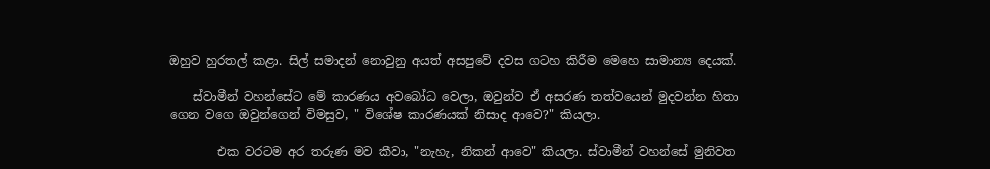ඔහුව හුරතල් කළා. සිල් සමාදන් නොවුනු අයත් අසපුවේ දවස ගටහ කිරීම මෙහෙ සාමාන්‍ය දෙයක්.

    ස්වාමීන් වහන්සේට මේ කාරණය අවබෝධ වෙලා, ඔවුන්ව ඒ අසරණ තත්වයෙන් මුදවන්න හිතා ගෙන වගෙ ඔවුන්ගෙන් විමසුව, " විශේෂ කාරණයක් නිසාද ආවෙ?" කියලා.

        එක වරටම අර තරුණ මව කීවා, "නැහැ, නිකන් ආවෙ" කියලා. ස්වාමීන් වහන්සේ මුනිවත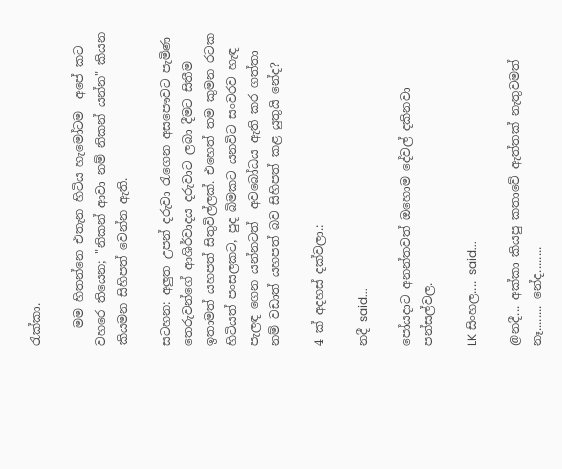රැක්කා.

   මම හිතන්නෙ එතැන හිටිය හැමෝටම  අපේ කට වහරෙ තියෙන; "නිකන් ආවා නම් නිකන් යන්න" කියන කියමන සිහිපත් වෙන්න ඇති.

සටහන: අලුත උපන් දරුවා රැගෙන අසපෞවට පැමිණ තෙරුවන්ගේ ආශිර්වාදය දරුවාට ලබා දීමට සිතීම ඉතාමත් යහපත් සිතුවිල්ලක්. එහෙත් තම කුමන රටක හිටියත් පංසලකට, පුද බිමකට යනවිට සංවරව හැඳ පැලඳ ගෙන යන්නටත්  අවබෝධය ඇති කර ගත්තා නම් වඩාත් යහපත් බව සිහිපත් කළ යුතුයි නේද?

4 ක් අදහස් දක්වලා.:

නදී said...

පෝයදාට අනන්තවත් ඔහොම දේවල් දකිනවා පන්සල්වල.

LK සිංහල.... said...

@නදී... අක්කා කියපු කතාවේ ඇත්තක් නැතුවමත් නෑ........ නේද........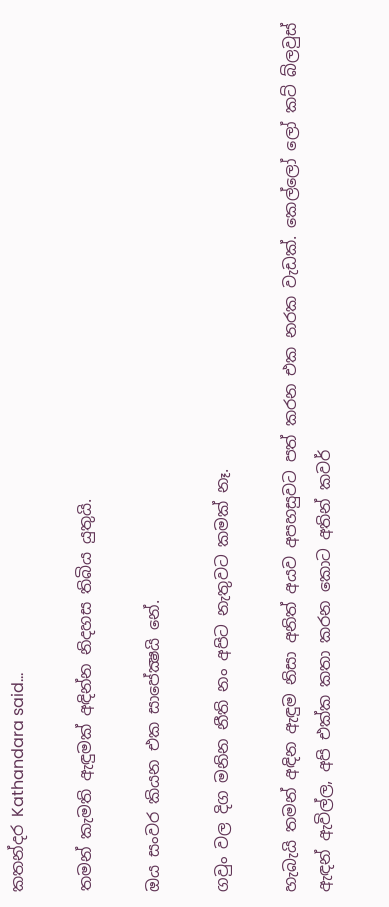කතන්දර Kathandara said...

තමන් කැමති ඇඳුමක් අඳින්න නිදහස තිබිය යුතුයි.

ඔය සංවර කියන එක සාපේක්‍ෂයි නේ.

ගවුං වල දිග මනින නීති නං අපිට නැතුවට කමක් නෑ.

හැබැයි තමන් අඳින ඇඳුම නිසා අනිත් අයව අපහසුවට පත් කරන එක නරක වැඩක්. කෙල්ලෝ ලෝ කට් බ්ලවුස් ඇඳන් ඇවිල්ල, අපි එක්ක කතා කරන කොට අතින් කවර්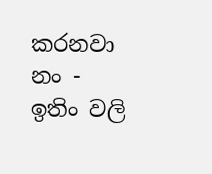කරනවා නං - ඉතිං වලි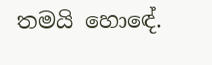තමයි හොඳේ.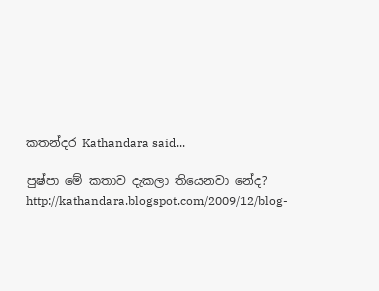කතන්දර Kathandara said...

පුෂ්පා මේ කතාව දැකලා තියෙනවා නේද?
http://kathandara.blogspot.com/2009/12/blog-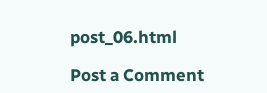post_06.html

Post a Comment